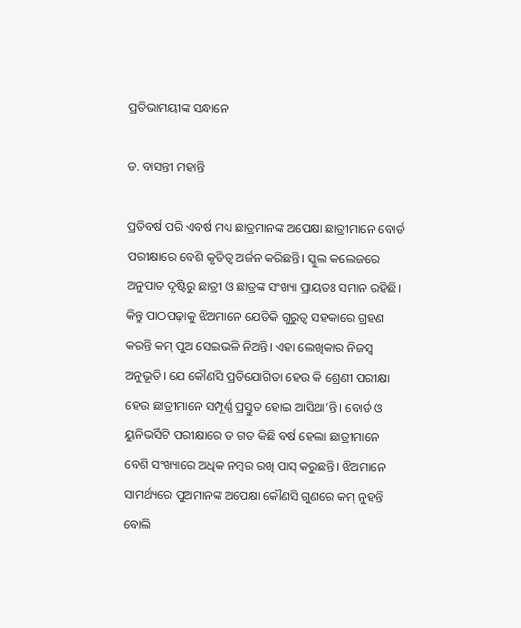ପ୍ରତିଭାମୟୀଙ୍କ ସନ୍ଧାନେ

ଡ. ବାସନ୍ତୀ ମହାନ୍ତି

ପ୍ରତିବର୍ଷ ପରି ଏବର୍ଷ ମଧ୍ୟ ଛାତ୍ରମାନଙ୍କ ଅପେକ୍ଷା ଛାତ୍ରୀମାନେ ବୋର୍ଡ ପରୀକ୍ଷାରେ ବେଶି କୃତିତ୍ୱ ଅର୍ଜନ କରିଛନ୍ତି। ସ୍କୁଲ କଲେଜରେ ଅନୁପାତ ଦୃଷ୍ଟିରୁ ଛାତ୍ରୀ ଓ ଛାତ୍ରଙ୍କ ସଂଖ୍ୟା ପ୍ରାୟତଃ ସମାନ ରହିଛି। କିନ୍ତୁ ପାଠପଢ଼ାକୁ ଝିଅମାନେ ଯେତିକି ଗୁରୁତ୍ୱ ସହକାରେ ଗ୍ରହଣ କରନ୍ତି କମ୍‌ ପୁଅ ସେଇଭଳି ନିଅନ୍ତି। ଏହା ଲେଖିକାର ନିଜସ୍ବ ଅନୁଭୂତି। ଯେ କୌଣସି ପ୍ରତିଯୋଗିତା ହେଉ କି ଶ୍ରେଣୀ ପରୀକ୍ଷା ହେଉ ଛାତ୍ରୀମାନେ ସମ୍ପୂର୍ଣ୍ଣ ପ୍ରସ୍ତୁତ ହୋଇ ଆସିଥା’ନ୍ତି। ବୋର୍ଡ ଓ ୟୁନିଭର୍ସିଟି ପରୀକ୍ଷାରେ ତ ଗତ କିଛି ବର୍ଷ ହେଲା ଛାତ୍ରୀମାନେ ବେଶି ସଂଖ୍ୟାରେ ଅଧିକ ନମ୍ବର ରଖି ପାସ୍‌ କରୁଛନ୍ତି। ଝିଅମାନେ ସାମର୍ଥ୍ୟରେ ପୁଅମାନଙ୍କ ଅପେକ୍ଷା କୌଣସି ଗୁଣରେ କମ୍‌ ନୁହନ୍ତି ବୋଲି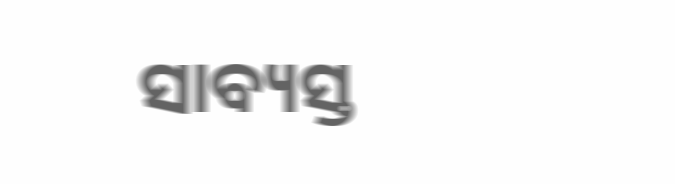ସାବ୍ୟସ୍ତ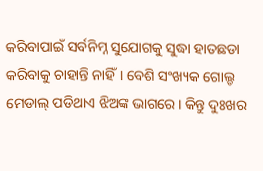କରିବାପାଇଁ ସର୍ବନିମ୍ନ ସୁଯୋଗକୁ ସୁଦ୍ଧା ହାତଛଡା କରିବାକୁ ଚାହାନ୍ତି ନାହିଁ। ବେଶି ସଂଖ୍ୟକ ଗୋଲ୍ଡ ମେଡାଲ୍‌ ପଡିଥାଏ ଝିଅଙ୍କ ଭାଗରେ। କିନ୍ତୁ ଦୁଃଖର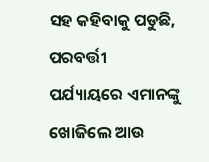ସହ କହିବାକୁ ପଡୁଛି, ପରବର୍ତ୍ତୀ ପର୍ଯ୍ୟାୟରେ ଏମାନଙ୍କୁ ଖୋଜିଲେ ଆଉ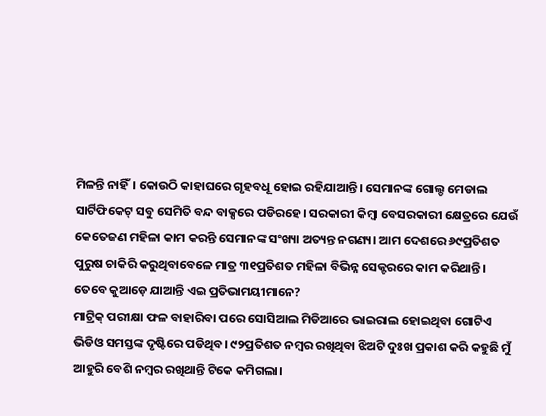ମିଳନ୍ତି ନାହିଁ। କୋଉଠି କାହାଘରେ ଗୃହବଧୂ ହୋଇ ରହିଯାଆନ୍ତି। ସେମାନଙ୍କ ଗୋଲ୍ଡ ମେଡାଲ ସାର୍ଟିଫିକେଟ୍‌ ସବୁ ସେମିତି ବନ୍ଦ ବାକ୍ସରେ ପଡିରହେ। ସରକାରୀ କିମ୍ବା ବେସରକାରୀ କ୍ଷେତ୍ରରେ ଯେଉଁ କେତେଜଣ ମହିଳା କାମ କରନ୍ତି ସେମାନଙ୍କ ସଂଖ୍ୟା ଅତ୍ୟନ୍ତ ନଗଣ୍ୟ। ଆମ ଦେଶରେ ୬୯ପ୍ରତିଶତ ପୁରୁଷ ଚାକିରି କରୁଥିବାବେଳେ ମାତ୍ର ୩୧ପ୍ରତିଶତ ମହିଳା ବିଭିନ୍ନ ସେକ୍ଟରରେ କାମ କରିଥାନ୍ତି। ତେବେ କୁଆଡ଼େ ଯାଆନ୍ତି ଏଇ ପ୍ରତିଭାମୟୀମାନେ?
ମାଟ୍ରିକ୍‌ ପରୀକ୍ଷା ଫଳ ବାହାରିବା ପରେ ସୋସିଆଲ ମିଡିଆରେ ଭାଇରାଲ ହୋଇଥିବା ଗୋଟିଏ ଭିଡିଓ ସମସ୍ତଙ୍କ ଦୃଷ୍ଟିରେ ପଡିଥିବ। ୯୨ପ୍ରତିଶତ ନମ୍ବର ରଖିଥିବା ଝିଅଟି ଦୁଃଖ ପ୍ରକାଶ କରି କହୁଛି ମୁଁ ଆହୁରି ବେଶି ନମ୍ବର ରଖିଥାନ୍ତି ଟିକେ କମିଗଲା।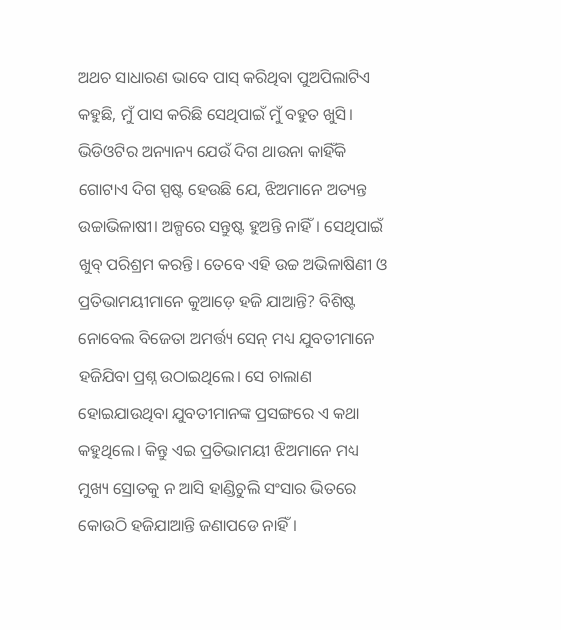ଅଥଚ ସାଧାରଣ ଭାବେ ପାସ୍‌ କରିଥିବା ପୁଅପିଲାଟିଏ କହୁଛି, ମୁଁ ପାସ କରିଛି ସେଥିପାଇଁ ମୁଁ ବହୁତ ଖୁସି। ଭିଡିଓଟିର ଅନ୍ୟାନ୍ୟ ଯେଉଁ ଦିଗ ଥାଉନା କାହିଁକି ଗୋଟାଏ ଦିଗ ସ୍ପଷ୍ଟ ହେଉଛି ଯେ, ଝିଅମାନେ ଅତ୍ୟନ୍ତ ଉଚ୍ଚାଭିଳାଷୀ। ଅଳ୍ପରେ ସନ୍ତୁଷ୍ଟ ହୁଅନ୍ତି ନାହିଁ। ସେଥିପାଇଁ ଖୁବ୍‌ ପରିଶ୍ରମ କରନ୍ତି। ତେବେ ଏହି ଉଚ୍ଚ ଅଭିଳାଷିଣୀ ଓ ପ୍ରତିଭାମୟୀମାନେ କୁଆଡ଼େ ହଜି ଯାଆନ୍ତି? ବିଶିଷ୍ଟ ନୋବେଲ ବିଜେତା ଅମର୍ତ୍ତ୍ୟ ସେନ୍‌ ମଧ୍ୟ ଯୁବତୀମାନେ ହଜିଯିବା ପ୍ରଶ୍ନ ଉଠାଇଥିଲେ। ସେ ଚାଲାଣ ହୋଇଯାଉଥିବା ଯୁବତୀମାନଙ୍କ ପ୍ରସଙ୍ଗରେ ଏ କଥା କହୁଥିଲେ। କିନ୍ତୁ ଏଇ ପ୍ରତିଭାମୟୀ ଝିଅମାନେ ମଧ୍ୟ ମୁଖ୍ୟ ସ୍ରୋତକୁ ନ ଆସି ହାଣ୍ଡିଚୁଲି ସଂସାର ଭିତରେ କୋଉଠି ହଜିଯାଆନ୍ତି ଜଣାପଡେ ନାହିଁ।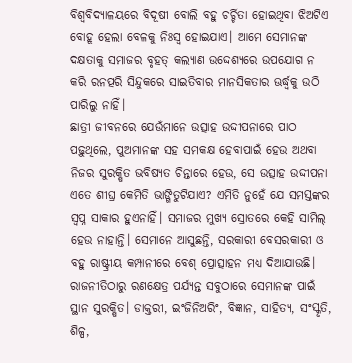ବିଶ୍ୱବିଦ୍ୟାଳୟରେ ବିଦୂଷୀ ବୋଲି ବହୁ ଚର୍ଚ୍ଚିତା ହୋଇଥିବା ଝିଅଟିଏ ବୋହୂ ହେଲା ବେଳକୁ ନିଃସ୍ବ ହୋଇଯାଏ। ଆମେ ସେମାନଙ୍କ ଦକ୍ଷତାକୁ ସମାଜର ବୃହତ୍‌ କଲ୍ୟାଣ ଉଦ୍ଦେଶ୍ୟରେ ଉପଯୋଗ ନ କରି ରନତ୍ପରି ସିନ୍ଦୁକରେ ସାଇତିବାର ମାନସିକତାର ଊର୍ଦ୍ଧ୍ୱକୁ ଉଠି ପାରିଲୁ ନାହିଁ।
ଛାତ୍ରୀ ଜୀବନରେ ଯେଉଁମାନେ ଉତ୍ସାହ ଉଦ୍ଦୀପନାରେ ପାଠ ପଢ଼ୁଥିଲେ, ପୁଅମାନଙ୍କ ସହ ସମକକ୍ଷ ହେବାପାଇଁ ହେଉ ଅଥବା ନିଜର ସୁରକ୍ଷିତ ଭବିଷ୍ୟତ ଚିନ୍ତାରେ ହେଉ, ସେ ଉତ୍ସାହ ଉଦ୍ଦୀପନା ଏତେ ଶୀଘ୍ର କେମିତି ଭାଙ୍ଗିତୁଟିଯାଏ? ଏମିତି ନୁହେଁ ଯେ ସମସ୍ତଙ୍କର ସ୍ବପ୍ନ ସାକାର ହୁଏନାହିଁ। ସମାଜର ମୁଖ୍ୟ ସ୍ରୋତରେ କେହି ସାମିଲ୍‌ ହେଉ ନାହାନ୍ତି। ସେମାନେ ଆସୁଛନ୍ତି, ସରକାରୀ ବେସରକାରୀ ଓ ବହୁ ରାଷ୍ଟ୍ରୀୟ କମ୍ପାନୀରେ ବେଶ୍‌ ପ୍ରୋତ୍ସାହନ ମଧ୍ୟ ଦିଆଯାଉଛି। ରାଜନୀତିଠାରୁ ରଣକ୍ଷେତ୍ର ପର୍ଯ୍ୟନ୍ତ ସବୁଠାରେ ସେମାନଙ୍କ ପାଇଁ ସ୍ଥାନ ସୁରକ୍ଷିତ। ଡାକ୍ତରୀ, ଇଂଜିନିଅରିଂ, ବିଜ୍ଞାନ, ସାହିତ୍ୟ, ସଂସ୍କୃତି, ଶିଳ୍ପ,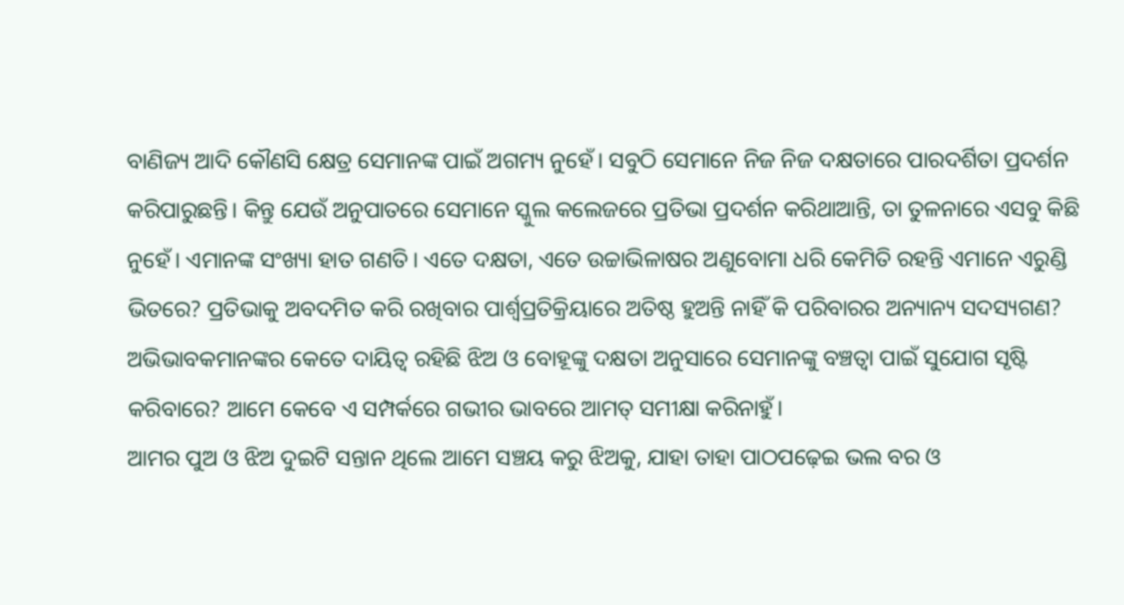ବାଣିଜ୍ୟ ଆଦି କୌଣସି କ୍ଷେତ୍ର ସେମାନଙ୍କ ପାଇଁ ଅଗମ୍ୟ ନୁହେଁ। ସବୁଠି ସେମାନେ ନିଜ ନିଜ ଦକ୍ଷତାରେ ପାରଦର୍ଶିତା ପ୍ରଦର୍ଶନ କରିପାରୁଛନ୍ତି। କିନ୍ତୁ ଯେଉଁ ଅନୁପାତରେ ସେମାନେ ସ୍କୁଲ କଲେଜରେ ପ୍ରତିଭା ପ୍ରଦର୍ଶନ କରିଥାଆନ୍ତି, ତା ତୁଳନାରେ ଏସବୁ କିଛି ନୁହେଁ। ଏମାନଙ୍କ ସଂଖ୍ୟା ହାତ ଗଣତି। ଏତେ ଦକ୍ଷତା, ଏତେ ଉଚ୍ଚାଭିଳାଷର ଅଣୁବୋମା ଧରି କେମିତି ରହନ୍ତି ଏମାନେ ଏରୁଣ୍ଡି ଭିତରେ? ପ୍ରତିଭାକୁ ଅବଦମିତ କରି ରଖିବାର ପାର୍ଶ୍ୱପ୍ରତିକ୍ରିୟାରେ ଅତିଷ୍ଠ ହୁଅନ୍ତି ନାହିଁ କି ପରିବାରର ଅନ୍ୟାନ୍ୟ ସଦସ୍ୟଗଣ? ଅଭିଭାବକମାନଙ୍କର କେତେ ଦାୟିତ୍ୱ ରହିଛି ଝିଅ ଓ ବୋହୂଙ୍କୁ ଦକ୍ଷତା ଅନୁସାରେ ସେମାନଙ୍କୁ ବଞ୍ଚତ୍ବା ପାଇଁ ସୁଯୋଗ ସୃଷ୍ଟି କରିବାରେ? ଆମେ କେବେ ଏ ସମ୍ପର୍କରେ ଗଭୀର ଭାବରେ ଆମତ୍ ସମୀକ୍ଷା କରିନାହୁଁ।
ଆମର ପୁଅ ଓ ଝିଅ ଦୁଇଟି ସନ୍ତାନ ଥିଲେ ଆମେ ସଞ୍ଚୟ କରୁ ଝିଅକୁ, ଯାହା ତାହା ପାଠପଢ଼େଇ ଭଲ ବର ଓ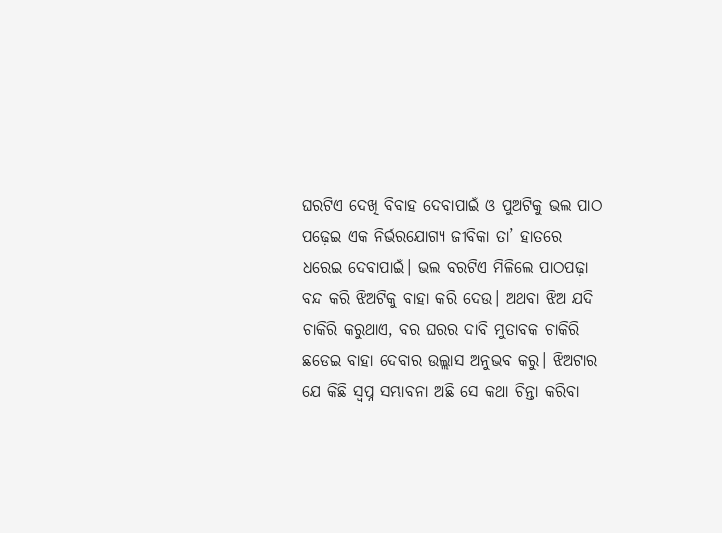ଘରଟିଏ ଦେଖି ବିବାହ ଦେବାପାଇଁ ଓ ପୁଅଟିକୁ ଭଲ ପାଠ ପଢ଼େଇ ଏକ ନିର୍ଭରଯୋଗ୍ୟ ଜୀବିକା ତା’ ହାତରେ ଧରେଇ ଦେବାପାଇଁ। ଭଲ ବରଟିଏ ମିଳିଲେ ପାଠପଢ଼ା ବନ୍ଦ କରି ଝିଅଟିକୁ ବାହା କରି ଦେଉ। ଅଥବା ଝିଅ ଯଦି ଚାକିରି କରୁଥାଏ, ବର ଘରର ଦାବି ମୁତାବକ ଚାକିରି ଛଡେଇ ବାହା ଦେବାର ଉଲ୍ଲାସ ଅନୁଭବ କରୁ। ଝିଅଟାର ଯେ କିଛି ସ୍ବପ୍ନ ସମ୍ଭାବନା ଅଛି ସେ କଥା ଚିନ୍ତା କରିବା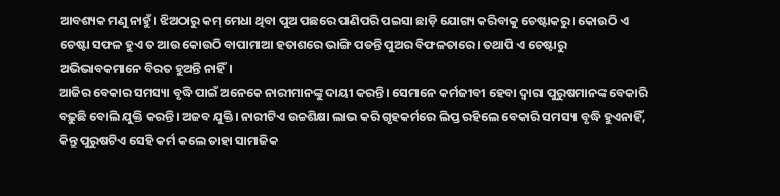ଆବଶ୍ୟକ ମଣୁ ନାହୁଁ। ଝିଅଠାରୁ କମ୍‌ ମେଧା ଥିବା ପୁଅ ପଛରେ ପାଣିପରି ପଇସା ଛାଡ଼ି ଯୋଗ୍ୟ କରିବାକୁ ଚେଷ୍ଟାକରୁ। କୋଉଠି ଏ ଚେଷ୍ଟା ସଫଳ ହୁଏ ତ ଆଉ କୋଉଠି ବାପାମାଆ ହତାଶରେ ଭାଙ୍ଗି ପଡନ୍ତି ପୁଅର ବିଫଳତାରେ। ତଥାପି ଏ ଚେଷ୍ଟାରୁ ଅଭିଭାବକମାନେ ବିରତ ହୁଅନ୍ତି ନାହିଁ।
ଆଜିର ବେକାର ସମସ୍ୟା ବୃଦ୍ଧି ପାଇଁ ଅନେକେ ନାରୀମାନଙ୍କୁ ଦାୟୀ କରନ୍ତି। ସେମାନେ କର୍ମଜୀବୀ ହେବା ଦ୍ୱାରା ପୁରୁଷମାନଙ୍କ ବେକାରି ବଢ଼ୁଛି ବୋଲି ଯୁକ୍ତି କରନ୍ତି। ଅଜବ ଯୁକ୍ତି। ନାରୀଟିଏ ଉଚ୍ଚଶିକ୍ଷା ଲାଭ କରି ଗୃହକର୍ମରେ ଲିପ୍ତ ରହିଲେ ବେକାରି ସମସ୍ୟା ବୃଦ୍ଧି ହୁଏନାହିଁ, କିନ୍ତୁ ପୁରୁଷଟିଏ ସେହି କର୍ମ କଲେ ତାହା ସାମାଜିକ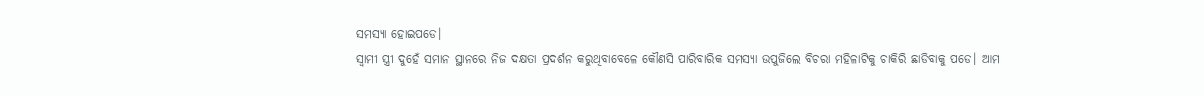ସମସ୍ୟା ହୋଇପଡେ।
ସ୍ବାମୀ ସ୍ତ୍ରୀ ଦୁହେଁ ସମାନ ସ୍ଥାନରେ ନିଜ ଦକ୍ଷତା ପ୍ରଦର୍ଶନ କରୁଥିବାବେଳେ କୌଣସି ପାରିବାରିକ ସମସ୍ୟା ଉପୁଜିଲେ ବିଚରା ମହିଳାଟିକୁ ଚାକିରି ଛାଡିବାକୁ ପଡେ। ଆମ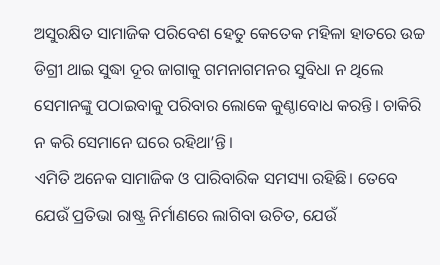ଅସୁରକ୍ଷିତ ସାମାଜିକ ପରିବେଶ ହେତୁ କେତେକ ମହିଳା ହାତରେ ଉଚ୍ଚ ଡିଗ୍ରୀ ଥାଇ ସୁଦ୍ଧା ଦୂର ଜାଗାକୁ ଗମନାଗମନର ସୁବିଧା ନ ଥିଲେ ସେମାନଙ୍କୁ ପଠାଇବାକୁ ପରିବାର ଲୋକେ କୁଣ୍ଠାବୋଧ କରନ୍ତି। ଚାକିରି ନ କରି ସେମାନେ ଘରେ ରହିଥା’ନ୍ତି।
ଏମିତି ଅନେକ ସାମାଜିକ ଓ ପାରିବାରିକ ସମସ୍ୟା ରହିଛି। ତେବେ ଯେଉଁ ପ୍ରତିଭା ରାଷ୍ଟ୍ର ନିର୍ମାଣରେ ଲାଗିବା ଉଚିତ, ଯେଉଁ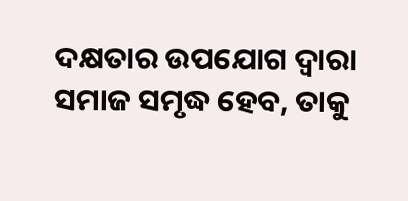ଦକ୍ଷତାର ଉପଯୋଗ ଦ୍ୱାରା ସମାଜ ସମୃଦ୍ଧ ହେବ, ତାକୁ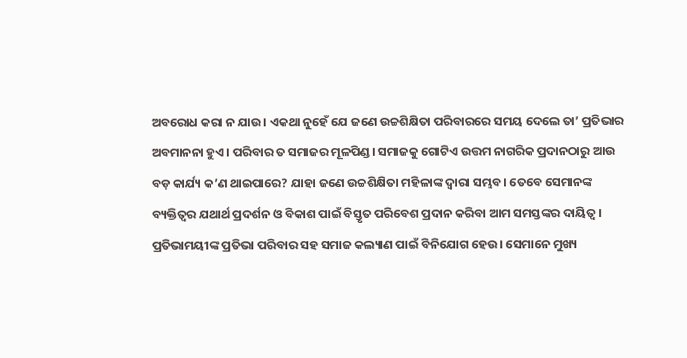ଅବରୋଧ କରା ନ ଯାଉ। ଏକଥା ନୁହେଁ ଯେ ଜଣେ ଉଚ୍ଚଶିକ୍ଷିତା ପରିବାରରେ ସମୟ ଦେଲେ ତା’ ପ୍ରତିଭାର ଅବମାନନା ହୁଏ। ପରିବାର ତ ସମାଜର ମୂଳପିଣ୍ଡ। ସମାଜକୁ ଗୋଟିଏ ଉତ୍ତମ ନାଗରିକ ପ୍ରଦାନଠାରୁ ଆଉ ବଡ଼ କାର୍ଯ୍ୟ କ’ଣ ଥାଇପାରେ? ଯାହା ଜଣେ ଉଚ୍ଚଶିକ୍ଷିତା ମହିଳାଙ୍କ ଦ୍ୱାରା ସମ୍ଭବ। ତେବେ ସେମାନଙ୍କ ବ୍ୟକ୍ତିତ୍ୱର ଯଥାର୍ଥ ପ୍ରଦର୍ଶନ ଓ ବିକାଶ ପାଇଁ ବିସ୍ତୃତ ପରିବେଶ ପ୍ରଦାନ କରିବା ଆମ ସମସ୍ତଙ୍କର ଦାୟିତ୍ୱ।
ପ୍ରତିଭାମୟୀଙ୍କ ପ୍ରତିଭା ପରିବାର ସହ ସମାଜ କଲ୍ୟାଣ ପାଇଁ ବିନିଯୋଗ ହେଉ। ସେମାନେ ମୁଖ୍ୟ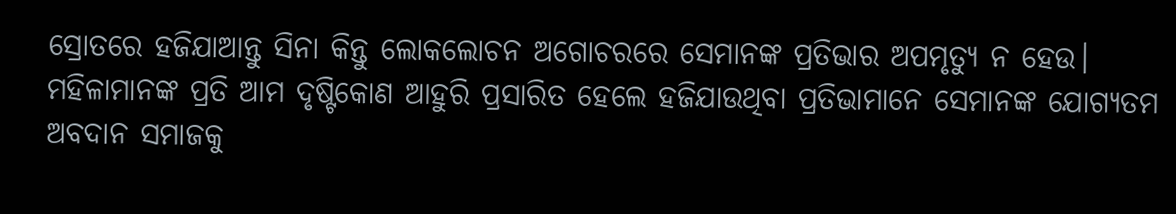ସ୍ରୋତରେ ହଜିଯାଆନ୍ତୁ ସିନା କିନ୍ତୁ ଲୋକଲୋଚନ ଅଗୋଚରରେ ସେମାନଙ୍କ ପ୍ରତିଭାର ଅପମୃତ୍ୟୁ ନ ହେଉ। ମହିଳାମାନଙ୍କ ପ୍ରତି ଆମ ଦୃଷ୍ଟିକୋଣ ଆହୁରି ପ୍ରସାରିତ ହେଲେ ହଜିଯାଉଥିବା ପ୍ରତିଭାମାନେ ସେମାନଙ୍କ ଯୋଗ୍ୟତମ ଅବଦାନ ସମାଜକୁ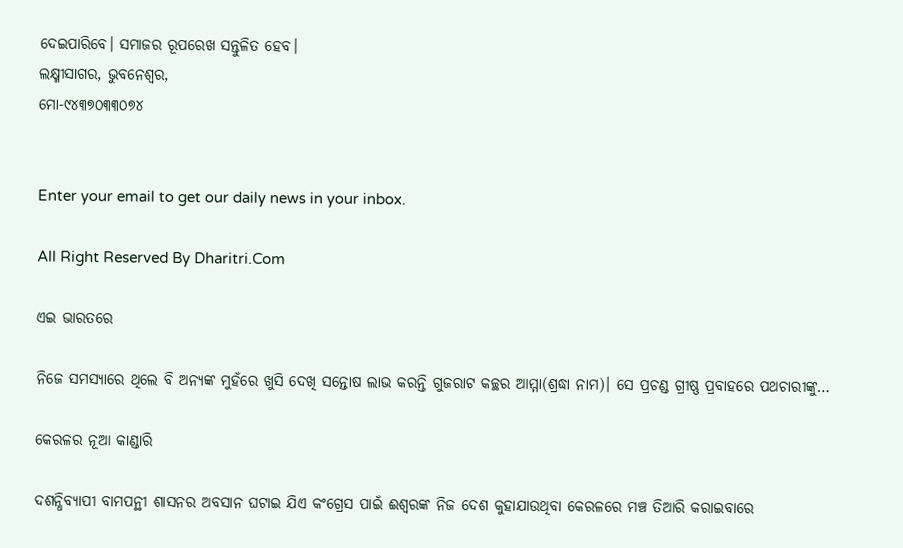ଦେଇପାରିବେ। ସମାଜର ରୂପରେଖ ସନ୍ତୁଳିତ ହେବ।
ଲକ୍ଷ୍ମୀସାଗର, ଭୁବନେଶ୍ୱର,
ମୋ-୯୪୩୭୦୩୩୦୭୪


Enter your email to get our daily news in your inbox.

All Right Reserved By Dharitri.Com

ଏଇ ଭାରତରେ

ନିଜେ ସମସ୍ୟାରେ ଥିଲେ ବି ଅନ୍ୟଙ୍କ ମୁହଁରେ ଖୁସି ଦେଖି ସନ୍ତୋଷ ଲାଭ କରନ୍ତି ଗୁଜରାଟ କଚ୍ଛର ଆମ୍ମା(ଶ୍ରଦ୍ଧା ନାମ)। ସେ ପ୍ରଚଣ୍ଡ ଗ୍ରୀଷ୍ଣ ପ୍ରବାହରେ ପଥଚାରୀଙ୍କୁ…

କେରଳର ନୂଆ କାଣ୍ଡାରି

ଦଶନ୍ଧିବ୍ୟାପୀ ବାମପନ୍ଥୀ ଶାସନର ଅବସାନ ଘଟାଇ ଯିଏ କଂଗ୍ରେସ ପାଇଁ ଈଶ୍ୱରଙ୍କ ନିଜ ଦେଶ କୁହାଯାଉଥିବା କେରଳରେ ମଞ୍ଚ ତିଆରି କରାଇବାରେ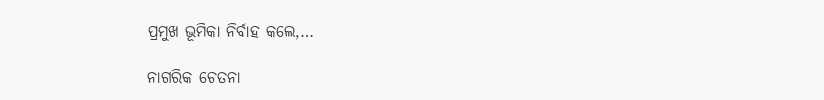ପ୍ରମୁଖ ଭୂମିକା ନିର୍ବାହ କଲେ,…

ନାଗରିକ ଚେତନା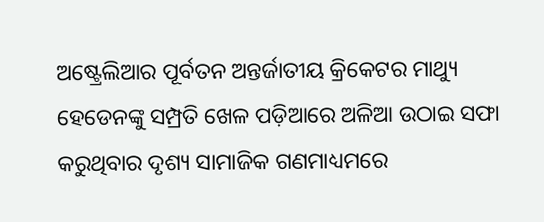ଅଷ୍ଟ୍ରେଲିଆର ପୂର୍ବତନ ଅନ୍ତର୍ଜାତୀୟ କ୍ରିକେଟର ମାଥ୍ୟୁ ହେଡେନଙ୍କୁ ସମ୍ପ୍ରତି ଖେଳ ପଡ଼ିଆରେ ଅଳିଆ ଉଠାଇ ସଫା କରୁଥିବାର ଦୃଶ୍ୟ ସାମାଜିକ ଗଣମାଧ୍ୟମରେ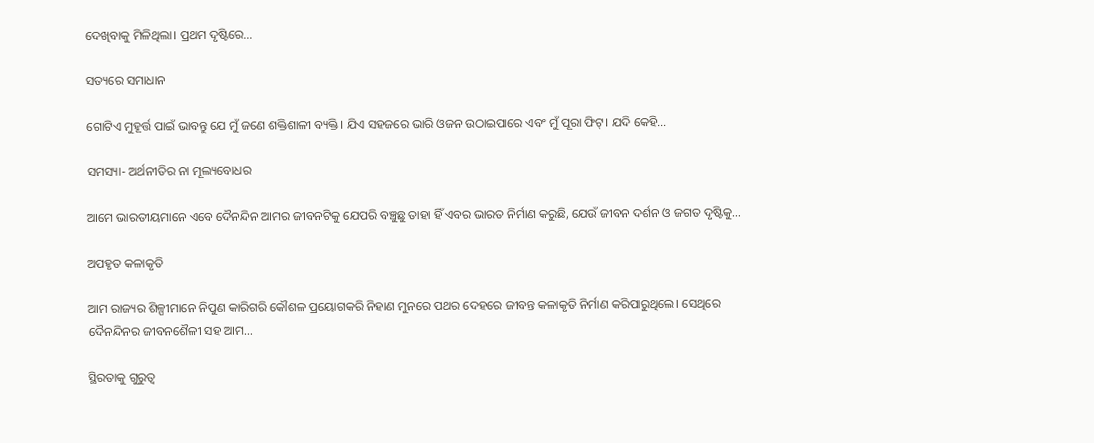ଦେଖିବାକୁ ମିଳିଥିଲା। ପ୍ରଥମ ଦୃଷ୍ଟିରେ…

ସତ୍ୟରେ ସମାଧାନ

ଗୋଟିଏ ମୁହୂର୍ତ୍ତ ପାଇଁ ଭାବନ୍ତୁ ଯେ ମୁଁ ଜଣେ ଶକ୍ତିଶାଳୀ ବ୍ୟକ୍ତି। ଯିଏ ସହଜରେ ଭାରି ଓଜନ ଉଠାଇପାରେ ଏବଂ ମୁଁ ପୂରା ଫିଟ୍‌। ଯଦି କେହି…

ସମସ୍ୟା- ଅର୍ଥନୀତିର ନା ମୂଲ୍ୟବୋଧର

ଆମେ ଭାରତୀୟମାନେ ଏବେ ଦୈନନ୍ଦିନ ଆମର ଜୀବନଟିକୁ ଯେପରି ବଞ୍ଚୁଛୁ ତାହା ହିଁ ଏବର ଭାରତ ନିର୍ମାଣ କରୁଛି, ଯେଉଁ ଜୀବନ ଦର୍ଶନ ଓ ଜଗତ ଦୃଷ୍ଟିକୁ…

ଅପହୃତ କଳାକୃତି

ଆମ ରାଜ୍ୟର ଶିଳ୍ପୀମାନେ ନିପୁଣ କାରିଗରି କୌଶଳ ପ୍ରୟୋଗକରି ନିହାଣ ମୁନରେ ପଥର ଦେହରେ ଜୀବନ୍ତ କଳାକୃତି ନିର୍ମାଣ କରିପାରୁଥିଲେ। ସେଥିରେ ଦୈନନ୍ଦିନର ଜୀବନଶୈଳୀ ସହ ଆମ…

ସ୍ଥିରତାକୁ ଗୁରୁତ୍ୱ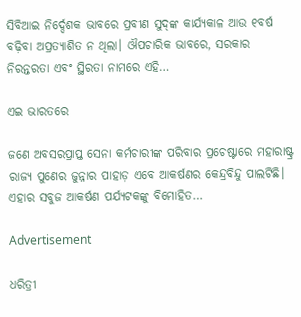ସିବିଆଇ ନିର୍ଦ୍ଦେଶକ ଭାବରେ ପ୍ରବୀଣ ସୁଦ୍‌ଙ୍କ କାର୍ଯ୍ୟକାଳ ଆଉ ୧ବର୍ଷ ବଢ଼ିବା ଅପ୍ରତ୍ୟାଶିତ ନ ଥିଲା। ଔପଚାରିକ ଭାବରେ, ସରକାର ନିରନ୍ତରତା ଏବଂ ସ୍ଥିରତା ନାମରେ ଏହି…

ଏଇ ଭାରତରେ

ଜଣେ ଅବସରପ୍ରାପ୍ତ ସେନା କର୍ମଚାରୀଙ୍କ ପରିବାର ପ୍ରଚେଷ୍ଟାରେ ମହାରାଷ୍ଟ୍ର ରାଜ୍ୟ ପୁଣେର ଜୁନ୍ନାର ପାହାଡ଼ ଏବେ ଆକର୍ଷଣର କେନ୍ଦ୍ରବିନ୍ଦୁ ପାଲଟିଛି। ଏହାର ସବୁଜ ଆକର୍ଷଣ ପର୍ଯ୍ୟଟକଙ୍କୁ ବିମୋହିତ…

Advertisement

ଧରିତ୍ରୀ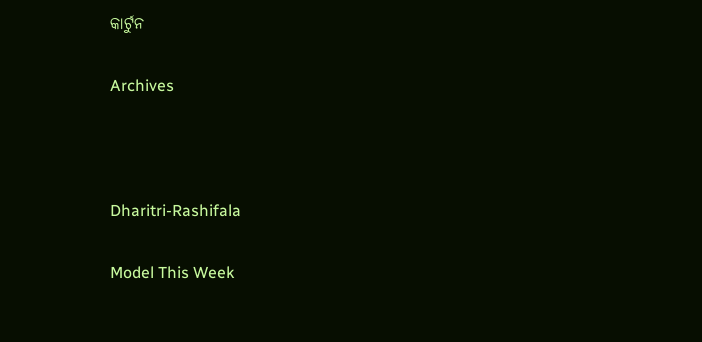କାର୍ଟୁନ

Archives



Dharitri-Rashifala

Model This Week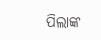ପିଲାଙ୍କ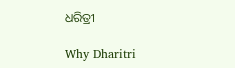ଧରିତ୍ରୀ

Why Dharitri